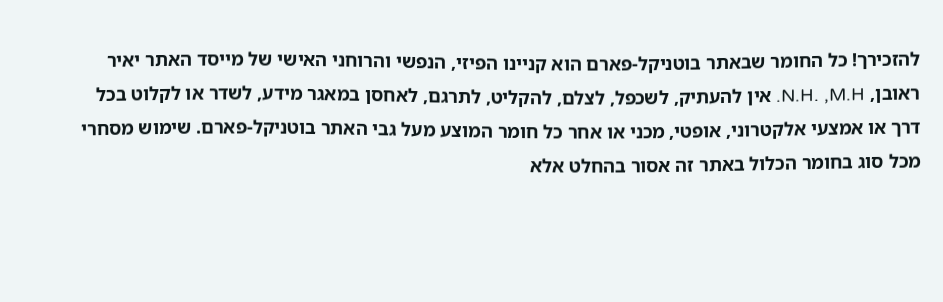להזכירך! כל החומר שבאתר בוטניקל-פארם הוא קניינו הפיזי, הנפשי והרוחני האישי של מייסד האתר יאיר ראובן, N.H. ,M.H. אין להעתיק, לשכפל, לצלם, להקליט, לתרגם, לאחסן במאגר מידע, לשדר או לקלוט בכל דרך או אמצעי אלקטרוני, אופטי, מכני או אחר כל חומר המוצע מעל גבי האתר בוטניקל-פארם. שימוש מסחרי מכל סוג בחומר הכלול באתר זה אסור בהחלט אלא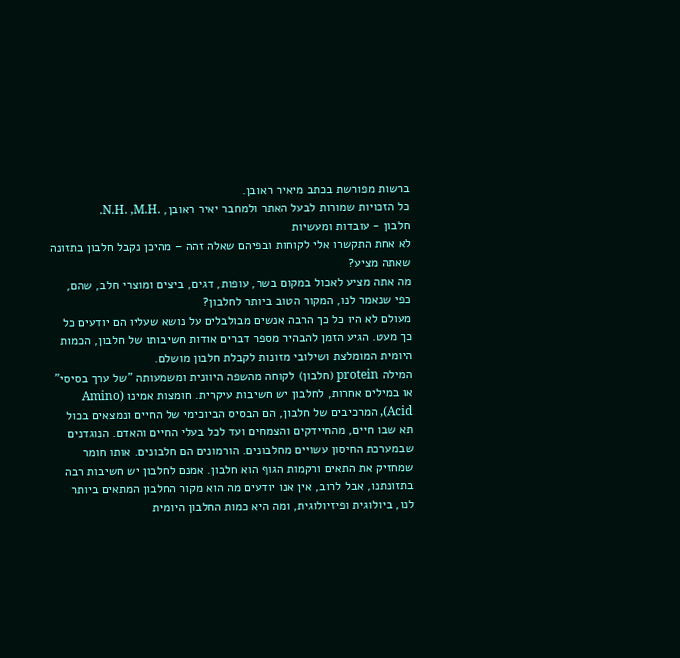ברשות מפורשת בכתב מיאיר ראובן.
כל הזכויות שמורות לבעל האתר ולמחבר יאיר ראובן, .N.H. ,M.H.
חלבון - עובדות ומעשיות
לא אחת התקשרו אלי לקוחות ובפיהם שאלה זהה – מהיכן נקבל חלבון בתזונה שאתה מציע?
מה אתה מציע לאכול במקום בשר, עופות, דגים, ביצים ומוצרי חלב, שהם, כפי שנאמר לנו, המקור הטוב ביותר לחלבון?
מעולם לא היו כל כך הרבה אנשים מבולבלים על נושא שעליו הם יודעים כל כך מעט. הגיע הזמן להבהיר מספר דברים אודות חשיבותו של חלבון, הכמות היומית המומלצת ושילובי מזונות לקבלת חלבון מושלם.
המילה protein (חלבון) לקוחה מהשפה היוונית ומשמעותה "של ערך בסיסי" או במילים אחרות, לחלבון יש חשיבות עיקרית. חומצות אמינו (Amino Acid), המרכיבים של חלבון, הם הבסיס הביוכימי של החיים ונמצאים בכול תא שבו חיים, מהחיידקים והצמחים ועד לכל בעלי החיים והאדם. הנוגדנים שבמערכת החיסון עשויים מחלבונים. הורמונים הם חלבונים. אותו חומר שמחזיק את התאים ורקמות הגוף הוא חלבון. אמנם לחלבון יש חשיבות רבה בתזונתנו, אבל לרוב, אין אנו יודעים מה הוא מקור החלבון המתאים ביותר לנו, ביולוגית ופיזיולוגית, ומה היא כמות החלבון היומית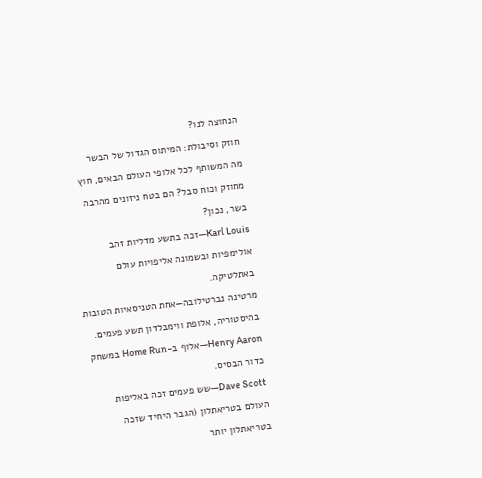הנחוצה לנו?
חוזק וסיבולת: המיתוס הגדול של הבשר
מה המשותף לכל אלופי העולם הבאים, חוץ מחוזק וכוח סבל? הם בטח ניזונים מהרבה בשר, נכון?
Karl Louis—זכה בתשע מדליות זהב אולימפיות ובשמונה אליפויות עולם באתלטיקה.
מרטינה נברטילובה—אחת הטניסאיות הטובות בהיסטוריה, אלופת ווימבלדון תשע פעמים.
Henry Aaron—אלוף ב-Home Run במשחק כדור הבסיס.
Dave Scott—שש פעמים זכה באליפות העולם בטריאתלון (הגבר היחיד שזכה בטריאתלון יותר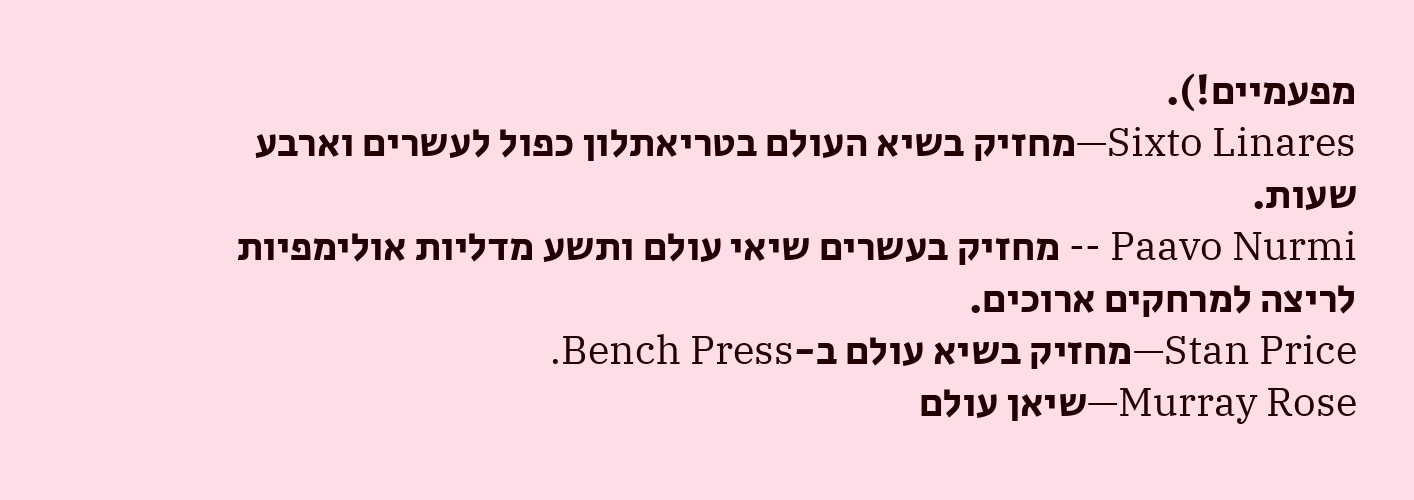מפעמיים!).
Sixto Linares—מחזיק בשיא העולם בטריאתלון כפול לעשרים וארבע שעות.
Paavo Nurmi -- מחזיק בעשרים שיאי עולם ותשע מדליות אולימפיות לריצה למרחקים ארוכים.
Stan Price—מחזיק בשיא עולם ב-Bench Press.
Murray Rose—שיאן עולם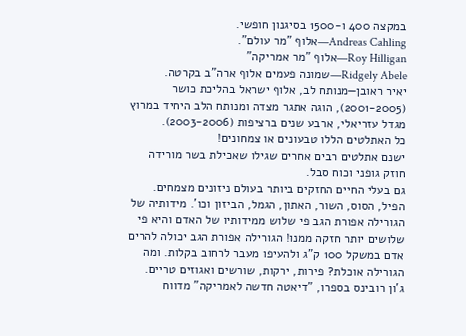במקצה 400 ו-1500 בסיגנון חופשי.
Andreas Cahling—אלוף "מר עולם".
Roy Hilligan—אלוף "מר אמריקה"
Ridgely Abele—שמונה פעמים אלוף ארה"ב בקרטה.
יאיר ראובן—מנותח לב, אלוף ישראל בהליכת כושר (2001-2005), הוגה אתגר מצדה ומנותח הלב היחיד במרוץ מגדל עזריאלי, ארבע שנים ברציפות (2003-2006).
כל האתלטים הללו טבעונים או צמחונים!
ישנם אתלטים רבים אחרים שגילו שאכילת בשר מורידה חוזק גופני וכוח סבל.
גם בעלי החיים החזקים ביותר בעולם ניזונים מצמחים. הפיל, הסוס, השור, האתון, הגמל, הביזון וכו'. מידותיה של הגורילה אפורת הגב פי שלוש ממידותיו של האדם והיא פי שלושים יותר חזקה ממנו! הגורילה אפורת הגב יכולה להרים אדם במשקל 100 ק"ג ולהעיפו מעבר לרחוב בקלות. ומה הגורילה אוכלת? פירות, ירקות, שורשים ואגוזים טריים.
ג'ון רובינס בספרו, "דיאטה חדשה לאמריקה" מדווח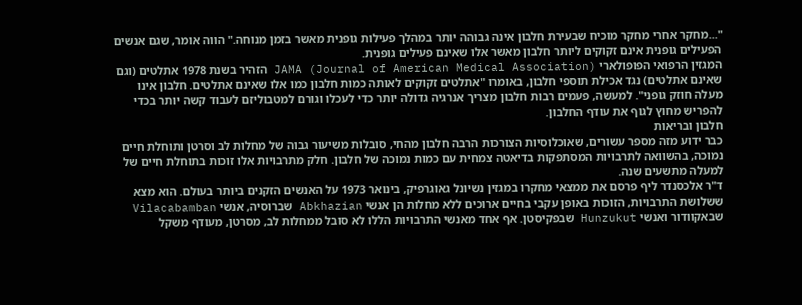"...מחקר אחרי מחקר מוכיח שבעירת חלבון אינה גבוהה יותר במהלך פעילות גופנית מאשר בזמן מנוחה." הווה אומר, שגם אנשים הפעילים גופנית אינם זקוקים ליותר חלבון מאשר אלו שאינם פעילים גופנית.
המגזין הרפואי הפופולארי JAMA (Journal of American Medical Association) הזהיר בשנת 1978 אתלטים (וגם שאינם אתלטים) נגד אכילת תוספי חלבון, באומרו "אתלטים זקוקים לאותה כמות חלבון כמו אלו שאינם אתלטים. חלבון אינו מעלה חוזק גופני". למעשה, פעמים רבות חלבון מצריך אנרגיה גדולה יותר כדי לעכלו וגורם למטבוליזם לעבוד קשה יותר בכדי להפריש מחוץ לגוף את עודף החלבון.
חלבון ובריאות
כבר ידוע מזה מספר עשורים, שאוכלוסיות הצורכות הרבה חלבון מהחי, סובלות משיעור גבוה של מחלות לב וסרטן ותוחלת חיים נמוכה, בהשוואה לתרבויות המסתפקות בדיאטה צמחית עם כמות נמוכה של חלבון. חלק מתרבויות אלו זוכות בתוחלת חיים של למעלה מתשעים שנה.
ד"ר אלכסנדר ליף פרסם את ממצאי מחקרו במגזין נשיונל גאוגרפיק, בינואר 1973 על האנשים הזקנים ביותר בעולם. הוא מצא ששלושת התרבויות, הזוכות באופן עקבי בחיים ארוכים ללא מחלות הן אנשי Abkhazian שברוסיה, אנשי Vilacabamban שבאקוודור ואנשי Hunzukut שבפקיסטן. אף אחד מאנשי התרבויות הללו לא סובל ממחלות לב, מסרטן, מעודף משקל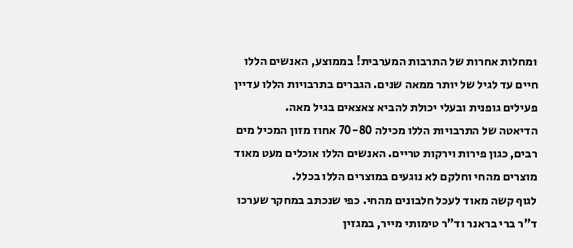ומחלות אחרות של התרבות המערבית! בממוצע, האנשים הללו חיים עד לגיל של יותר ממאה שנים. הגברים בתרבויות הללו עדיין פעילים גופנית ובעלי יכולת להביא צאצאים בגיל מאה.
הדיאטה של התרבויות הללו מכילה 70-80 אחוז מזון המכיל מים רבים, כגון פירות וירקות טריים. האנשים הללו אוכלים מעט מאוד מוצרים מהחי וחלקם לא נוגעים במוצרים הללו בכלל.
לגוף קשה מאוד לעכל חלבונים מהחי. כפי שנכתב במחקר שערכו ד"ר ברי בראנר וד"ר טימותי מייר, במגזין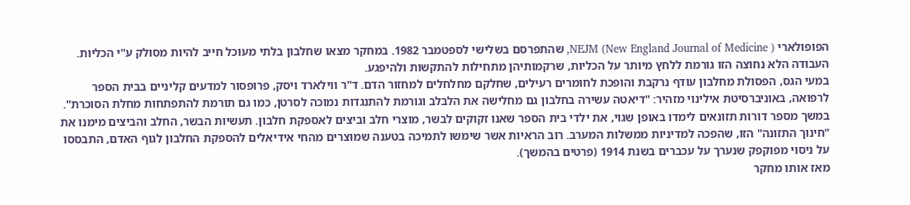הפופולארי NEJM (New England Journal of Medicine ), שהתפרסם בשלישי לספטמבר 1982. במחקר מצאו שחלבון בלתי מעוכל חייב להיות מסולק ע"י הכליות. העבודה הלא נחוצה הזו גורמת ללחץ מיותר על הכליות, שרקמותיהן מתחילות להתקשות ולהיפגע.
במעי הגס, הפסולת מחלבון עודף נרקבת והופכת לחומרים רעילים, שחלקם מחלחלים למחזור הדם. ד"ר ווילארד ויסק, פרופסור למדעים קליניים בבית הספר לרפואה, באוניברסיטת אילינוי מזהיר: "דיאטה עשירה בחלבון גם מחלישה את הלבלב וגורמת להתנגדות נמוכה לסרטן, כמו גם תורמת להתפתחות מחלת הסוכרת".
במשך מספר דורות תזונאים לימדו באופן שגוי, את ילדי בית הספר שאנו זקוקים לבשר, מוצרי חלב וביצים לאספקת חלבון. תעשיות הבשר, החלב והביצים מימנו את "חינוך התזונה" הזו, שהפכה למדיניות ממשלות המערב. רוב הראיות אשר שימשו לתמיכה בטענה שמוצרים מהחי אידיאלים להספקת החלבון לגוף האדם, התבססו על ניסוי מפוקפק שנערך על עכברים בשנת 1914 (פרטים בהמשך).
מאז אותו מחקר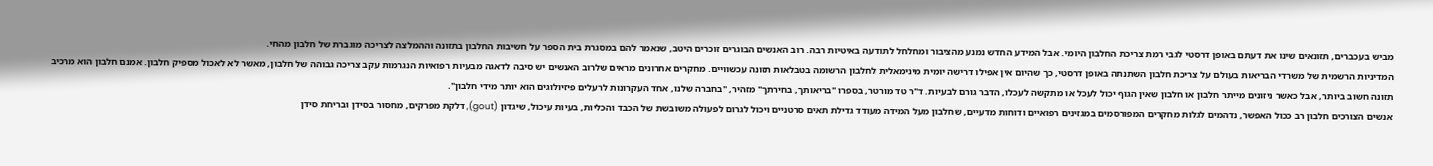מביש בעכברים, תזונאים שינו את דעתם באופן דרסטי לגבי רמת צריכת החלבון היומי. אבל המידע החדש נמנע מהציבור ומחלחל לתודעה באיטיות רבה. רוב האנשים הבוגרים זוכרים היטב, שנאמר להם במסגרת בית הספר על חשיבות החלבון בתזונה וההמלצה לצריכה מוגברת של חלבון מהחי.
המדיניות הרשמית של משרדי הבריאות בעולם על צריכת חלבון השתנתה באופן דרסטי, כך שהיום אין אפילו דרישה יומית מינימאלית לחלבון הרשומה בטבלאות תזונה עכשוויים. מחקרים אחרונים מראים שלרוב האנשים יש סיבה לדאגה מבעיות רפואיות הנגרמות עקב צריכה גבוהה של חלבון, מאשר לא לאכול מספיק חלבון. אמנם חלבון הוא מרכיב תזונה חשוב ביותר, אבל כאשר ניזונים מייתר חלבון או חלבון שאין הגוף יכול לעכל או מתקשה לעכלו, הדבר גורם לבעיות. ד"ר טד מורטר, בספרו "בריאותך, בחירתך" מזהיר, "בחברה שלנו, אחד העקרונות לרעלים פיזיולוגים הוא יותר מידי חלבון".
אנשים הצורכים חלבון רב ככול האפשר, נדהמים לגלות מחקרים המפורסמים במגזינים רפואיים ודוחות מדעיים, שחלבון מעל המידה מעודד גדילת תאים סרטניים ויכול לגרום לפעולה משובשת של הכבד והכליות, בעיות עיכול, שיגדון (gout), דלקת מפרקים, מחסור בסידן ובריחת סידן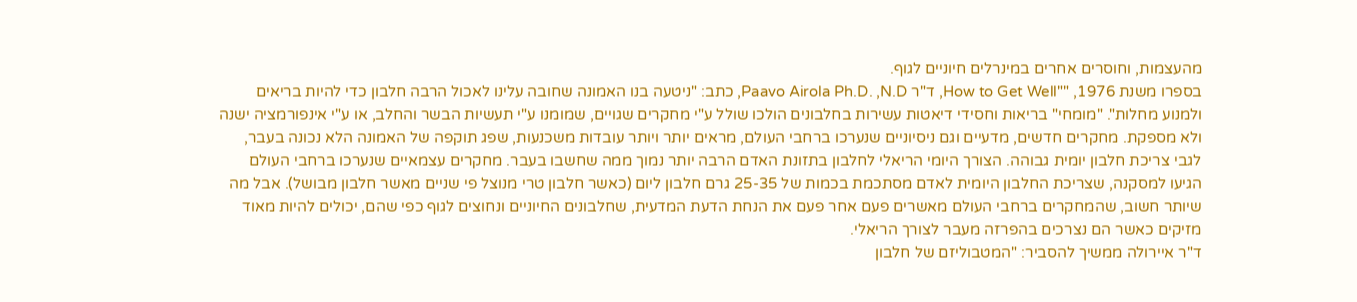מהעצמות, וחוסרים אחרים במינרלים חיוניים לגוף.
בספרו משנת 1976, ""How to Get Well, ד"ר Paavo Airola Ph.D. ,N.D, כתב: "ניטעה בנו האמונה שחובה עלינו לאכול הרבה חלבון כדי להיות בריאים ולמנוע מחלות". "מומחי" בריאות וחסידי דיאטות עשירות בחלבונים הולכו שולל ע"י מחקרים שגויים, שמומנו ע"י תעשיות הבשר והחלב, או ע"י אינפורמציה ישנה ולא מספקת. מחקרים חדשים, מדעיים וגם ניסיוניים שנערכו ברחבי העולם, מראים יותר ויותר עובדות משכנעות, שפג תוקפה של האמונה הלא נכונה בעבר, לגבי צריכת חלבון יומית גבוהה. הצורך היומי הריאלי לחלבון בתזונת האדם הרבה יותר נמוך ממה שחשבו בעבר. מחקרים עצמאיים שנערכו ברחבי העולם הגיעו למסקנה, שצריכת החלבון היומית לאדם מסתכמת בכמות של 25-35 גרם חלבון ליום (כאשר חלבון טרי מנוצל פי שניים מאשר חלבון מבושל). אבל מה שיותר חשוב, שהמחקרים ברחבי העולם מאשרים פעם אחר פעם את הנחת הדעת המדעית, שחלבונים החיוניים ונחוצים לגוף כפי שהם, יכולים להיות מאוד מזיקים כאשר הם נצרכים בהפרזה מעבר לצורך הריאלי.
ד"ר איירולה ממשיך להסביר: "המטבוליזם של חלבון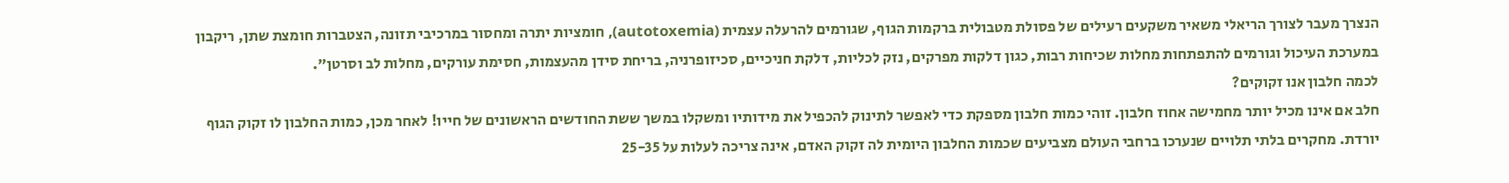הנצרך מעבר לצורך הריאלי משאיר משקעים רעילים של פסולת מטבולית ברקמות הגוף, שגורמים להרעלה עצמית (autotoxemia), חומציות יתרה ומחסור במרכיבי תזונה, הצטברות חומצת שתן, ריקבון במערכת העיכול וגורמים להתפתחות מחלות שכיחות רבות, כגון דלקות מפרקים, נזק לכליות, דלקת חניכיים, סכיזופרניה, בריחת סידן מהעצמות, חסימת עורקים, מחלות לב וסרטן".
לכמה חלבון אנו זקוקים?
חלב אם אינו מכיל יותר מחמישה אחוז חלבון. זוהי כמות חלבון מספקת כדי לאפשר לתינוק להכפיל את מידותיו ומשקלו במשך ששת החודשים הראשונים של חייו! לאחר מכן, כמות החלבון לו זקוק הגוף יורדת. מחקרים בלתי תלויים שנערכו ברחבי העולם מצביעים שכמות החלבון היומית לה זקוק האדם, אינה צריכה לעלות על 25-35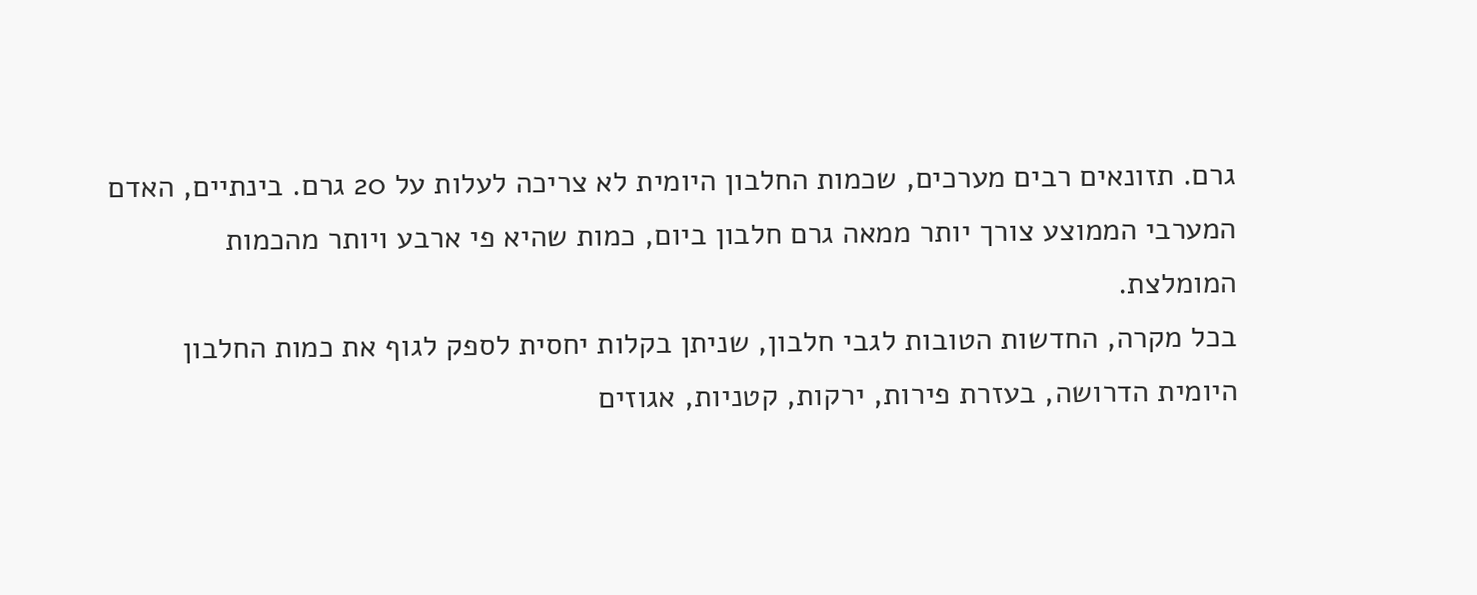גרם. תזונאים רבים מערכים, שכמות החלבון היומית לא צריכה לעלות על 20 גרם. בינתיים, האדם המערבי הממוצע צורך יותר ממאה גרם חלבון ביום, כמות שהיא פי ארבע ויותר מהכמות המומלצת.
בכל מקרה, החדשות הטובות לגבי חלבון, שניתן בקלות יחסית לספק לגוף את כמות החלבון היומית הדרושה, בעזרת פירות, ירקות, קטניות, אגוזים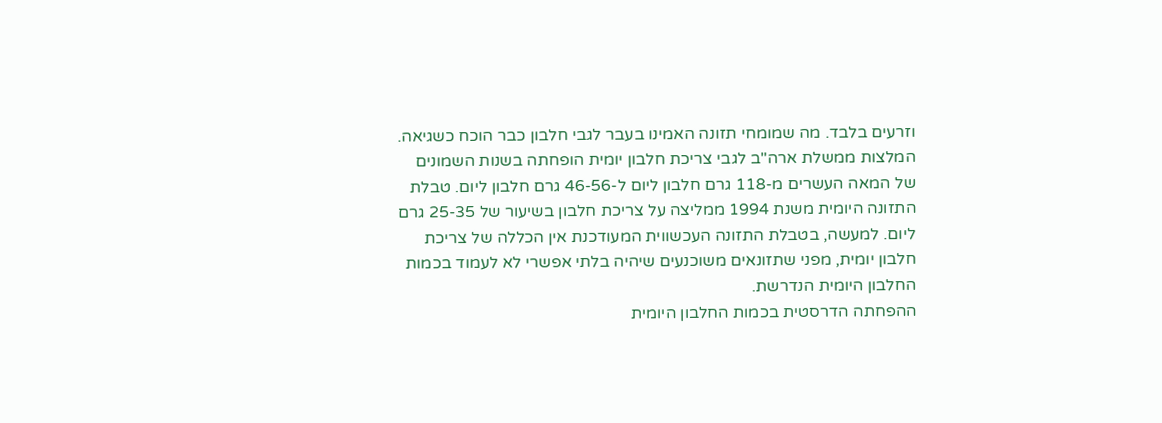וזרעים בלבד. מה שמומחי תזונה האמינו בעבר לגבי חלבון כבר הוכח כשגיאה. המלצות ממשלת ארה"ב לגבי צריכת חלבון יומית הופחתה בשנות השמונים של המאה העשרים מ-118 גרם חלבון ליום ל-46-56 גרם חלבון ליום. טבלת התזונה היומית משנת 1994 ממליצה על צריכת חלבון בשיעור של 25-35 גרם ליום. למעשה, בטבלת התזונה העכשווית המעודכנת אין הכללה של צריכת חלבון יומית, מפני שתזונאים משוכנעים שיהיה בלתי אפשרי לא לעמוד בכמות החלבון היומית הנדרשת.
ההפחתה הדרסטית בכמות החלבון היומית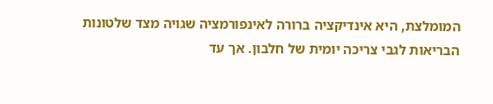המומלצת, היא אינדיקציה ברורה לאינפורמציה שגויה מצד שלטונות הבריאות לגבי צריכה יומית של חלבון. אך עד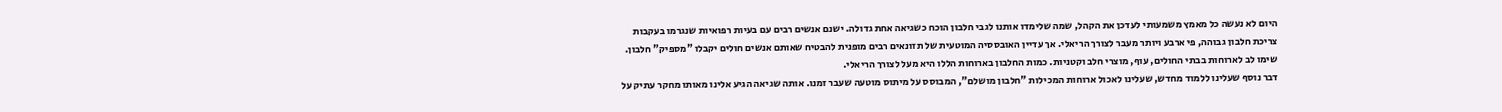היום לא נעשה כל מאמץ משמעותי לעדכן את הקהל, שמה שלימדו אותנו לגבי חלבון הוכח כשגיאה אחת גדולה. ישנם אנשים רבים עם בעיות רפואיות שנגרמו בעקבות צריכת חלבון גבוהה, פי ארבע ויותר מעבר לצורך הריאלי. אך עדיין האובססיה המוטעית של תזונאים רבים מופנית להבטיח שאותם אנשים חולים יקבלו "מספיק" חלבון. שימו לב לארוחות בבתי החולים, עוף, מוצרי חלב וקטניות. כמות החלבון בארוחות הללו היא מעל לצורך הריאלי.
דבר נוסף שעלינו ללמוד מחדש, שעלינו לאכול ארוחות המכילות "חלבון מושלם", המבוסס על מיתוס מוטעה שעבר זמנו. אותה שגיאה הגיע אלינו מאותו מחקר עתיק על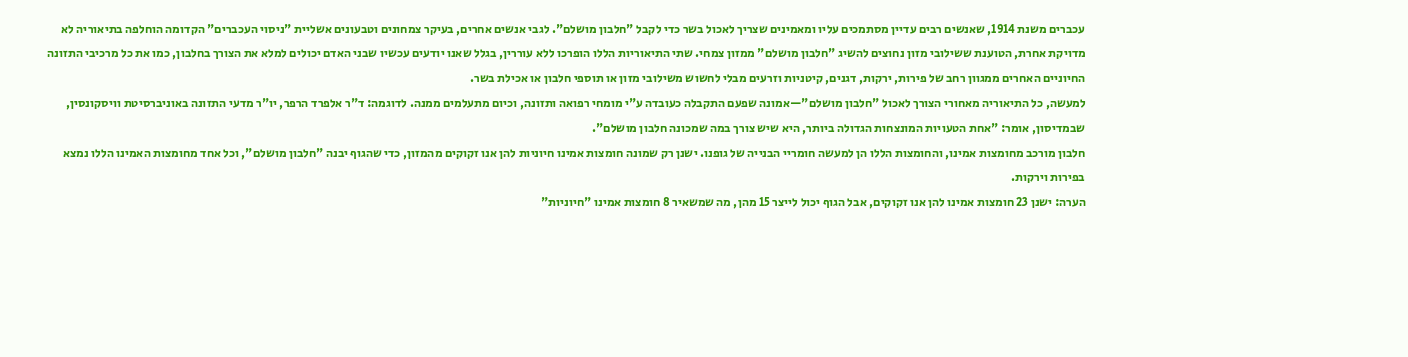עכברים משנת 1914, שאנשים רבים עדיין מסתמכים עליו ומאמינים שצריך לאכול בשר כדי לקבל "חלבון מושלם". לגבי אנשים אחרים, בעיקר צמחונים וטבעונים אשליית "ניסוי העכברים" הקדומה הוחלפה בתיאוריה לא מדויקת אחרת, הטוענת ששילובי מזון נחוצים להשיג "חלבון מושלם" ממזון צמחי. שתי התיאוריות הללו הופרכו ללא עוררין, בגלל שאנו יודעים עכשיו שבני האדם יכולים למלא את הצורך בחלבון, כמו את כל מרכיבי התזונה החיוניים האחרים ממגוון רחב של פירות, ירקות, דגנים, קיטניות וזרעים מבלי לחשוש משילובי מזון או תוספי חלבון או אכילת בשר.
למעשה, כל התיאוריה מאחורי הצורך לאכול "חלבון מושלם"—אמונה שפעם התקבלה כעובדה ע"י מומחי רפואה ותזונה, וכיום מתעלמים ממנה. לדוגמה: ד"ר אלפרד הרפר, יו"ר מדעי התזונה באוניברסיטת וויסקונסין, שבמדיסון, אומר: "אחת הטעויות המונצחות הגדולה ביותר, היא שיש צורך במה שמכונה חלבון מושלם".
חלבון מורכב מחומצות אמינו, והחומצות הללו הן למעשה חומריי הבנייה של גופנו. ישנן רק שמונה חומצות אמינו חיוניות להן אנו זקוקים מהמזון, כדי שהגוף יבנה "חלבון מושלם", וכל אחד מחומצות האמינו הללו נמצא בפירות וירקות.
הערה: ישנן 23 חומצות אמינו להן אנו זקוקים, אבל הגוף יכול לייצר 15 מהן, מה שמשאיר 8 חומצות אמינו "חיוניות"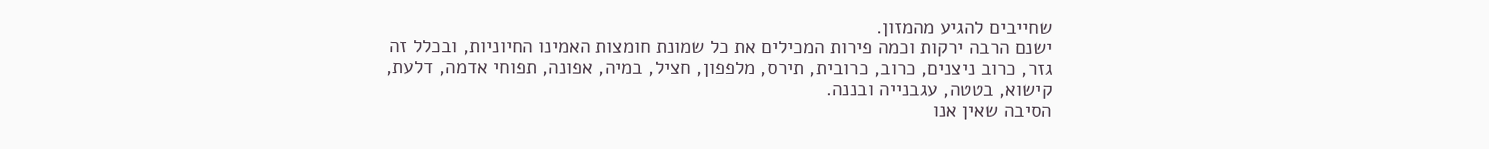שחייבים להגיע מהמזון.
ישנם הרבה ירקות וכמה פירות המכילים את כל שמונת חומצות האמינו החיוניות, ובכלל זה גזר, כרוב ניצנים, כרוב, כרובית, תירס, מלפפון, חציל, במיה, אפונה, תפוחי אדמה, דלעת, קישוא, בטטה, עגבנייה ובננה.
הסיבה שאין אנו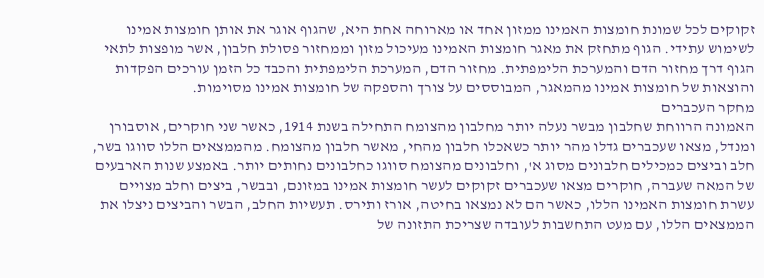זקוקים לכל שמונת חומצות האמינו ממזון אחד או מארוחה אחת היא, שהגוף אוגר את אותן חומצות אמינו לשימוש עתידי. הגוף מתחזק את מאגר חומצות האמינו מעיכול מזון וממחזור פסולת חלבון, אשר מופצות לתאי הגוף דרך מחזור הדם והמערכת הלימפתית. מחזור הדם, המערכת הלימפתית והכבד כל הזמן עורכים הפקדות והוצאות של חומצות אמינו מהמאגר, המבוססים על צורך והספקה של חומצות אמינו מסוימות.
מחקר העכברים
האמונה הרווחת שחלבון מבשר נעלה יותר מחלבון מהצומח התחילה בשנת 1914, כאשר שני חוקרים, אוסבורן ומנדל, מצאו שעכברים גדלו מהר יותר כשאכלו חלבון מהחי, מאשר חלבון מהצומח. מהממצאים הללו סווגו בשר, חלב וביצים כמכילים חלבונים מסוג א', וחלבונים מהצומח סווגו כחלבונים נחותים יותר. באמצע שנות הארבעים של המאה שעברה, חוקרים מצאו שעכברים זקוקים לעשר חומצות אמינו במזונם, ובבשר, ביצים וחלב מצויים עשרת חומצות האמינו הללו, כאשר הם לא נמצאו בחיטה, אורז ותירס. תעשיות החלב, הבשר והביצים ניצלו את הממצאים הללו, עם מעט התחשבות לעובדה שצריכת התזונה של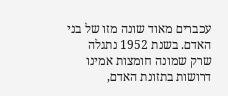עכברים מאוד שונה מזו של בני האדם. בשנת 1952 נתגלה שרק שמונה חומצות אמינו דרושות בתזונת האדם,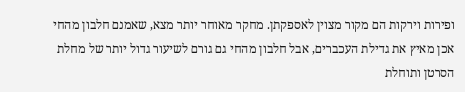ופירות וירקות הם מקור מצוין לאספקתן. מחקר מאוחר יותר מצא, שאמנם חלבון מהחי אכן מאיץ את גדילת העכברים, אבל חלבון מהחי גם גורם לשיעור גדול יותר של מחלת הסרטן ותוחלת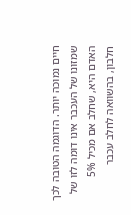חיים נמוכה יותר. הדוגמה הטובה לכך שמזונו של העכבר אינו דומה לזו של האדם היא, שחלב אם מכיל 5% חלבון, בהשוואה לחלב עכבר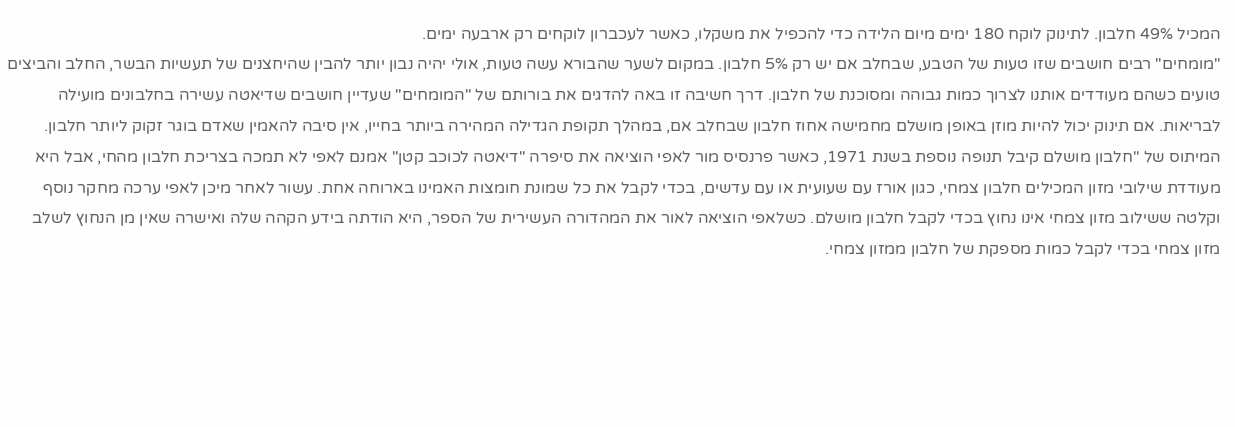המכיל 49% חלבון. לתינוק לוקח 180 ימים מיום הלידה כדי להכפיל את משקלו, כאשר לעכברון לוקחים רק ארבעה ימים.
"מומחים" רבים חושבים שזו טעות של הטבע, שבחלב אם יש רק 5% חלבון. במקום לשער שהבורא עשה טעות, אולי יהיה נבון יותר להבין שהיחצנים של תעשיות הבשר, החלב והביצים טועים כשהם מעודדים אותנו לצרוך כמות גבוהה ומסוכנת של חלבון. דרך חשיבה זו באה להדגים את בורותם של "המומחים" שעדיין חושבים שדיאטה עשירה בחלבונים מועילה לבריאות. אם תינוק יכול להיות מוזן באופן מושלם מחמישה אחוז חלבון שבחלב אם, במהלך תקופת הגדילה המהירה ביותר בחייו, אין סיבה להאמין שאדם בוגר זקוק ליותר חלבון.
המיתוס של "חלבון מושלם קיבל תנופה נוספת בשנת 1971, כאשר פרנסיס מור לאפי הוציאה את סיפרה "דיאטה לכוכב קטן" אמנם לאפי לא תמכה בצריכת חלבון מהחי, אבל היא מעודדת שילובי מזון המכילים חלבון צמחי, כגון אורז עם שעועית או עם עדשים, בכדי לקבל את כל שמונת חומצות האמינו בארוחה אחת. עשור לאחר מיכן לאפי ערכה מחקר נוסף וקלטה ששילוב מזון צמחי אינו נחוץ בכדי לקבל חלבון מושלם. כשלאפי הוציאה לאור את המהדורה העשירית של הספר, היא הודתה בידע הקהה שלה ואישרה שאין מן הנחוץ לשלב מזון צמחי בכדי לקבל כמות מספקת של חלבון ממזון צמחי.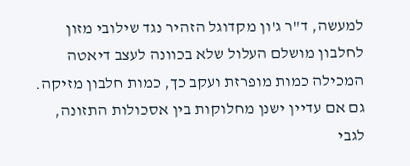למעשה, ד"ר ג'ון מקדוגל הזהיר נגד שילובי מזון לחלבון מושלם העלול שלא בכוונה לעצב דיאטה המכילה כמות מופרזת ועקב כך, כמות חלבון מזיקה.
גם אם עדיין ישנן מחלוקות בין אסכולות התזונה, לגבי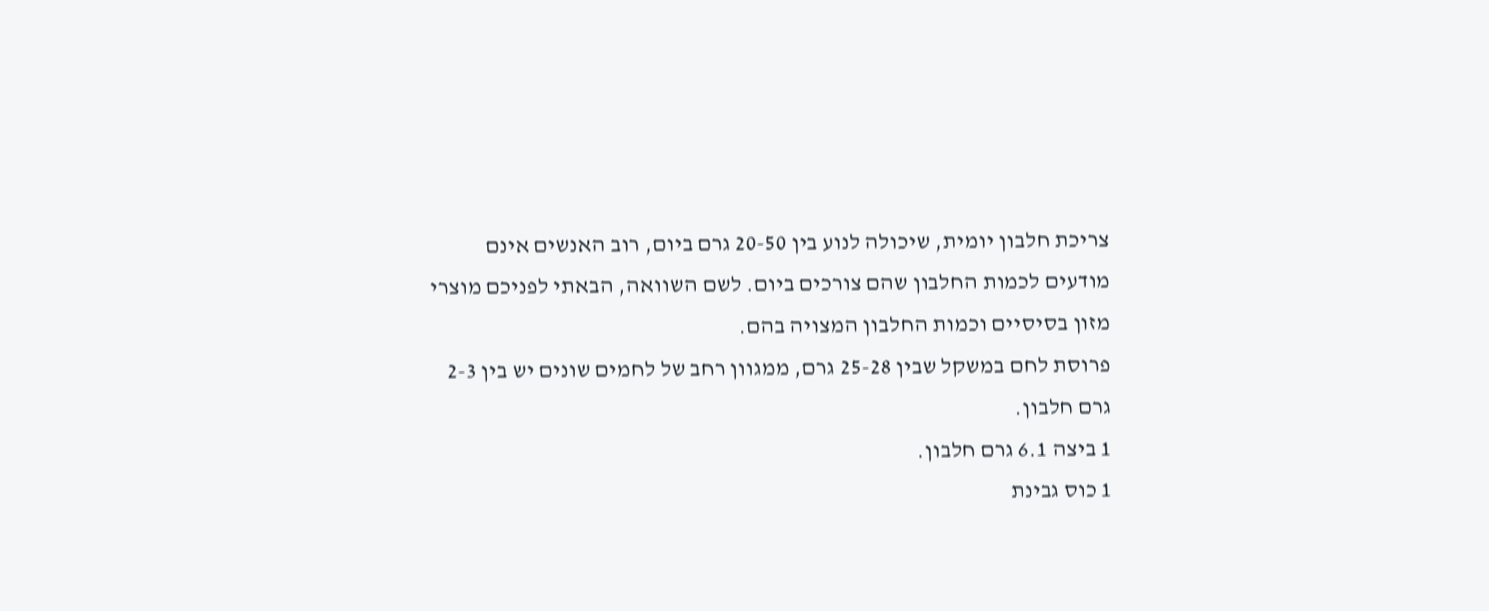צריכת חלבון יומית, שיכולה לנוע בין 20-50 גרם ביום, רוב האנשים אינם מודעים לכמות החלבון שהם צורכים ביום. לשם השוואה, הבאתי לפניכם מוצרי מזון בסיסיים וכמות החלבון המצויה בהם.
פרוסת לחם במשקל שבין 25-28 גרם, ממגוון רחב של לחמים שונים יש בין 2-3 גרם חלבון.
1 ביצה 6.1 גרם חלבון.
1 כוס גבינת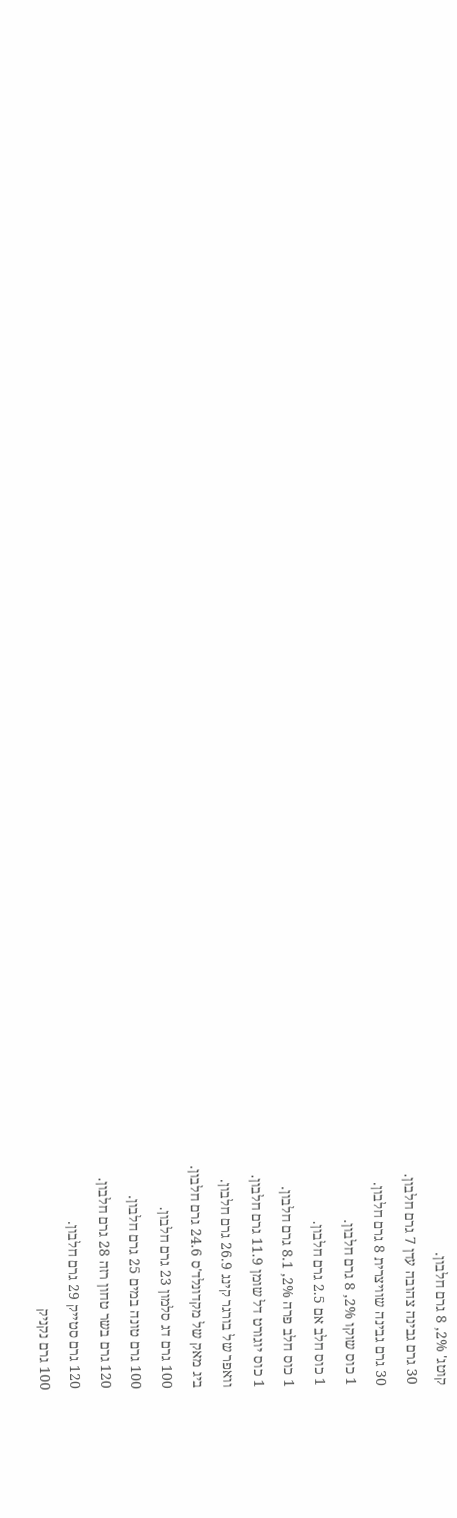קוטג' 2%, 8 גרם חלבון.
30 גרם גבינה צהובה עדן 7 גרם חלבון.
30 גרם גבינה שוויצרית 8 גרם חלבון.
1 כוס שוקו 2%, 8 גרם חלבון.
1 כוס חלב אם 2.5 גרם חלבון.
1 כוס חלב פרה 2%, 8.1 גרם חלבון.
1 כוס יוגורט דל שומן 11.9 גרם חלבון.
וואפר של בורגר קינג 26.9 גרם חלבון.
ביג מאק של מקדונלד'ס 24.6 גרם חלבון.
100 גרם דג סלמון 23 גרם חלבון.
100 גרם טונה במים 25 גרם חלבון.
120 גרם בשר טחון רזה 28 גרם חלבון.
120 גרם סטייק 29 גרם חלבון.
100 גרם נקניק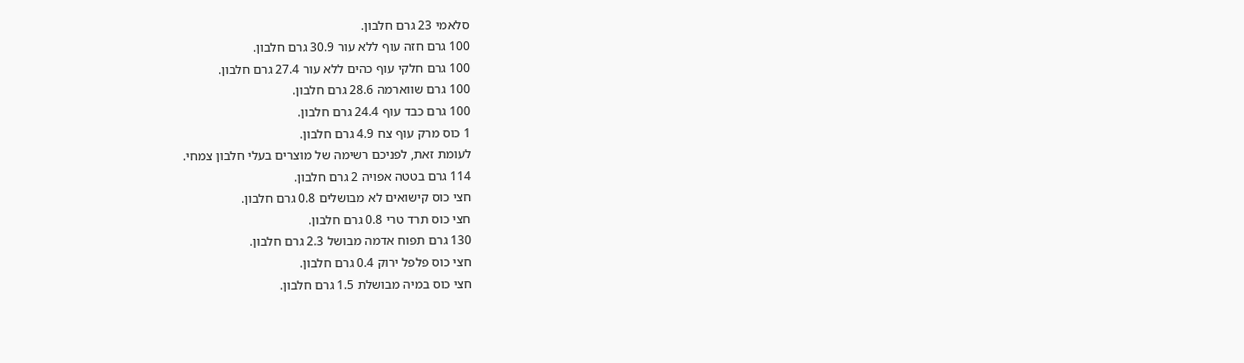סלאמי 23 גרם חלבון.
100 גרם חזה עוף ללא עור 30.9 גרם חלבון.
100 גרם חלקי עוף כהים ללא עור 27.4 גרם חלבון.
100 גרם שווארמה 28.6 גרם חלבון.
100 גרם כבד עוף 24.4 גרם חלבון.
1 כוס מרק עוף צח 4.9 גרם חלבון.
לעומת זאת, לפניכם רשימה של מוצרים בעלי חלבון צמחי.
114 גרם בטטה אפויה 2 גרם חלבון.
חצי כוס קישואים לא מבושלים 0.8 גרם חלבון.
חצי כוס תרד טרי 0.8 גרם חלבון.
130 גרם תפוח אדמה מבושל 2.3 גרם חלבון.
חצי כוס פלפל ירוק 0.4 גרם חלבון.
חצי כוס במיה מבושלת 1.5 גרם חלבון.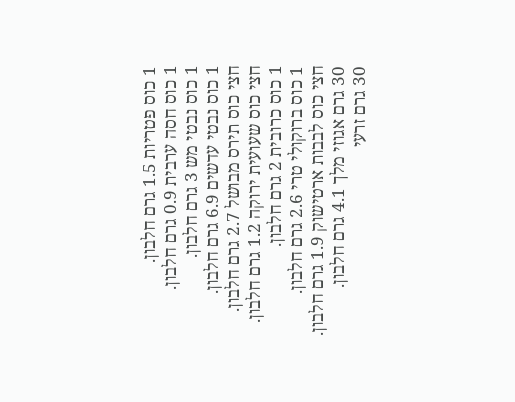1 כוס פטריות 1.5 גרם חלבון.
1 כוס חסה ערבית 0.9 גרם חלבון.
1 כוס נבטי מש 3 גרם חלבון.
1 כוס נבטי עדשים 6.9 גרם חלבון.
חצי כוס תירס מבושל 2.7 גרם חלבון.
חצי כוס שעועית ירוקה 1.2 גרם חלבון.
1 כוס כרובית 2 גרם חלבון.
1 כוס ברוקולי טרי 2.6 גרם חלבון.
חצי כוס לבבות ארטישוק 1.9 גרם חלבון.
30 גרם אגוזי מלך 4.1 גרם חלבון.
30 גרם זרעי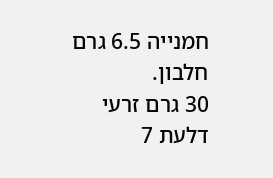חמנייה 6.5 גרם חלבון.
30 גרם זרעי דלעת 7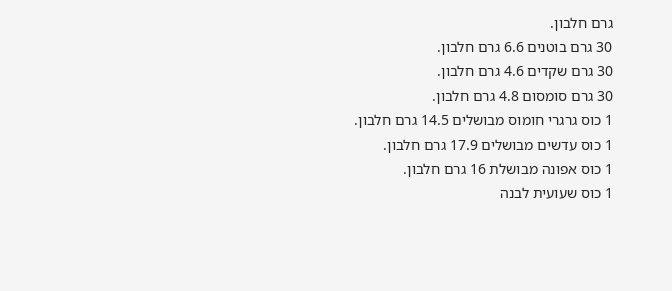גרם חלבון.
30 גרם בוטנים 6.6 גרם חלבון.
30 גרם שקדים 4.6 גרם חלבון.
30 גרם סומסום 4.8 גרם חלבון.
1 כוס גרגרי חומוס מבושלים 14.5 גרם חלבון.
1 כוס עדשים מבושלים 17.9 גרם חלבון.
1 כוס אפונה מבושלת 16 גרם חלבון.
1 כוס שעועית לבנה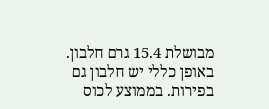מבושלת 15.4 גרם חלבון.
באופן כללי יש חלבון גם בפירות. בממוצע לכוס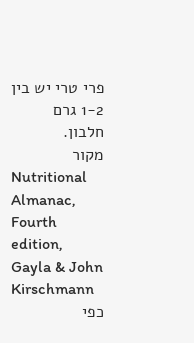פרי טרי יש בין 1-2 גרם חלבון.
מקור
Nutritional Almanac, Fourth edition, Gayla & John Kirschmann
כפי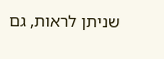שניתן לראות, גם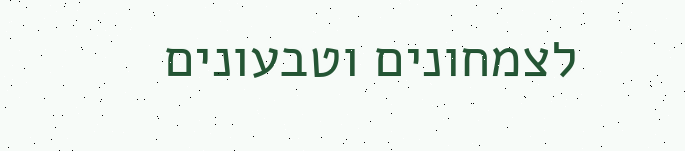לצמחונים וטבעונים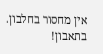אין מחסור בחלבון.
בתאבון!